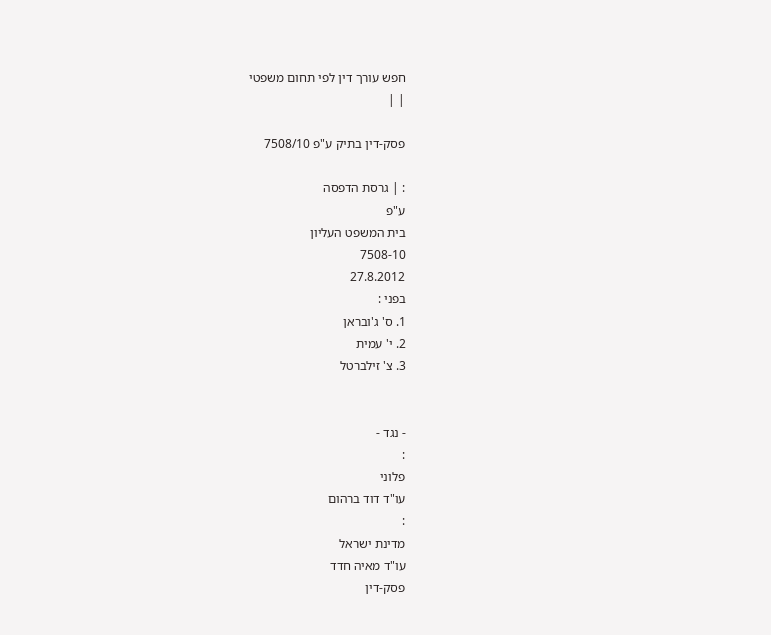חפש עורך דין לפי תחום משפטי
| |

פסק-דין בתיק ע"פ 7508/10

: | גרסת הדפסה
ע"פ
בית המשפט העליון
7508-10
27.8.2012
בפני :
1. ס' ג'ובראן
2. י' עמית
3. צ' זילברטל


- נגד -
:
פלוני
עו"ד דוד ברהום
:
מדינת ישראל
עו"ד מאיה חדד
פסק-דין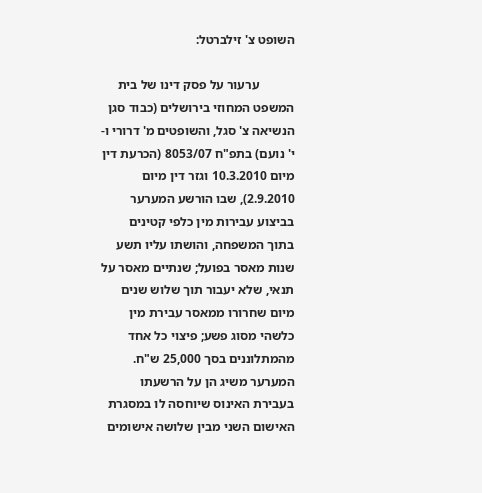השופט צ' זילברטל:

           ערעור על פסק דינו של בית המשפט המחוזי בירושלים (כבוד סגן הנשיאה צ' סגל, והשופטים מ' דרורי ו-י' נועם) בתפ"ח 8053/07 (הכרעת דין מיום 10.3.2010 וגזר דין מיום 2.9.2010), שבו הורשע המערער בביצוע עבירות מין כלפי קטינים בתוך המשפחה, והושתו עליו תשע שנות מאסר בפועל; שנתיים מאסר על תנאי, שלא יעבור תוך שלוש שנים מיום שחרורו ממאסר עבירת מין כלשהי מסוג פשע; פיצוי כל אחד מהמתלוננים בסך 25,000 ש"ח. המערער משיג הן על הרשעתו בעבירת האינוס שיוחסה לו במסגרת האישום השני מבין שלושה אישומים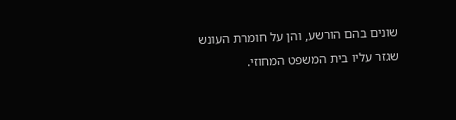שונים בהם הורשע, והן על חומרת העונש שגזר עליו בית המשפט המחוזי.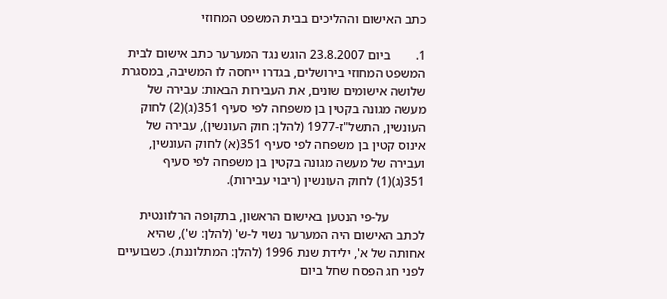כתב האישום וההליכים בבית המשפט המחוזי

1.        ביום 23.8.2007 הוגש נגד המערער כתב אישום לבית המשפט המחוזי בירושלים, בגדרו ייחסה לו המשיבה, במסגרת שלושה אישומים שונים, את העבירות הבאות: עבירה של מעשה מגונה בקטין בן משפחה לפי סעיף 351(ג)(2) לחוק העונשין, התשל"ז-1977 (להלן: חוק העונשין), עבירה של אינוס קטין בן משפחה לפי סעיף 351(א) לחוק העונשין, ועבירה של מעשה מגונה בקטין בן משפחה לפי סעיף 351(ג)(1) לחוק העונשין (ריבוי עבירות).

           על-פי הנטען באישום הראשון, בתקופה הרלוונטית לכתב האישום היה המערער נשוי ל-ש' (להלן: ש'), שהיא אחותה של א', ילידת שנת 1996 (להלן: המתלוננת). כשבועיים לפני חג הפסח שחל ביום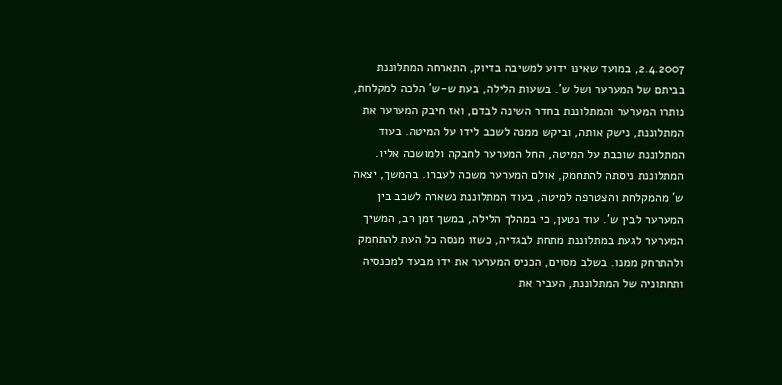2.4.2007, במועד שאינו ידוע למשיבה בדיוק, התארחה המתלוננת בביתם של המערער ושל ש'. בשעות הלילה, בעת ש-ש' הלכה למקלחת, נותרו המערער והמתלוננת בחדר השינה לבדם, ואז חיבק המערער את המתלוננת, נישק אותה, וביקש ממנה לשכב לידו על המיטה. בעוד המתלוננת שוכבת על המיטה, החל המערער לחבקה ולמושכה אליו. המתלוננת ניסתה להתחמק, אולם המערער משכה לעברו. בהמשך, יצאה ש' מהמקלחת והצטרפה למיטה, בעוד המתלוננת נשארה לשכב בין המערער לבין ש'. עוד נטען, כי במהלך הלילה, במשך זמן רב, המשיך המערער לגעת במתלוננת מתחת לבגדיה, כשזו מנסה כל העת להתחמק ולהתרחק ממנו. בשלב מסוים, הכניס המערער את ידו מבעד למכנסיה ותחתוניה של המתלוננת, העביר את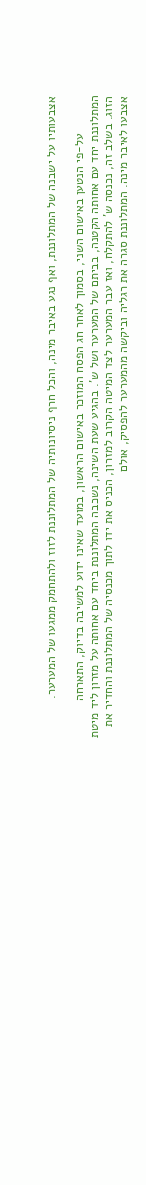אצבעותיו על ישבנה של המתלוננת, ואף נגע באיבר מינה, והכל חרף ניסיונותיה של המתלוננת לזוז ולהתחמק ממגעו של המערער.

           על-פי הנטען באישום השני, בסמוך לאחר חג הפסח המוזכר באישום הראשון, במועד שאינו ידוע למשיבה בדיוק, התארחה המתלוננת יחד עם אחותה הקטנה, בביתם של המערער ושל ש'. בהגיע שעת השינה, נשכבה המתלוננת ביחד עם אחותה על מזרון ליד מיטת הזוג. בשלב זה, נכנסה ש' להתקלח, ואז עבר המערער לצד המיטה הקרוב למזרון, הכניס את ידו לתוך מכנסיה של המתלוננת והחדיר את אצבעו לאיבר מינה. המתלוננת סגרה את רגליה וביקשה מהמערער להפסיק, אולם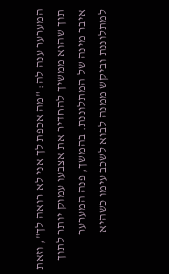המערער ענה לה: "מה אכפת לך אני לא רואה לך", וזאת תוך שהוא ממשיך להחדיר את אצבעו עמוק יותר לתוך איבר מינה של המתלוננת. בהמשך, פנה המערער למתלוננת וביקש ממנה לבוא לשכב עימו כשהיא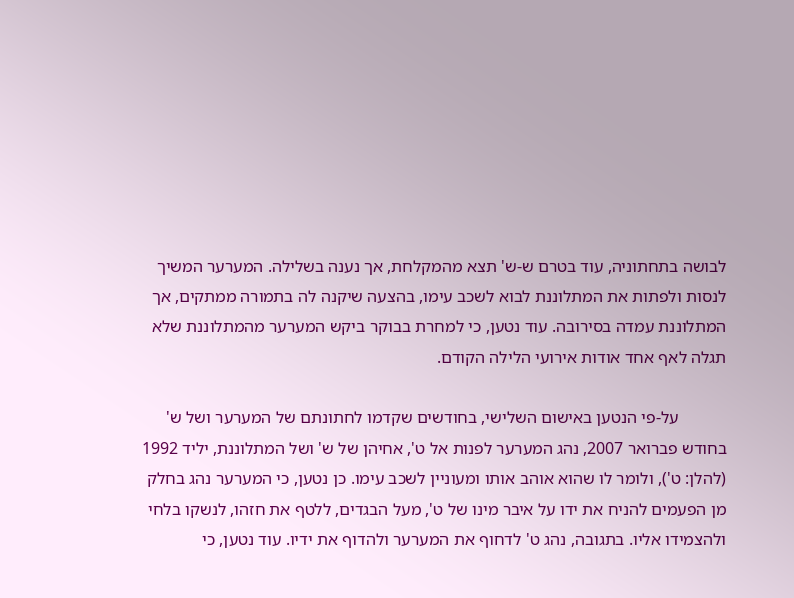לבושה בתחתוניה, עוד בטרם ש-ש' תצא מהמקלחת, אך נענה בשלילה. המערער המשיך לנסות ולפתות את המתלוננת לבוא לשכב עימו, בהצעה שיקנה לה בתמורה ממתקים, אך המתלוננת עמדה בסירובה. עוד נטען, כי למחרת בבוקר ביקש המערער מהמתלוננת שלא תגלה לאף אחד אודות אירועי הלילה הקודם.

           על-פי הנטען באישום השלישי, בחודשים שקדמו לחתונתם של המערער ושל ש' בחודש פברואר 2007, נהג המערער לפנות אל ט', אחיהן של ש' ושל המתלוננת, יליד 1992 (להלן: ט'), ולומר לו שהוא אוהב אותו ומעוניין לשכב עימו. כן נטען, כי המערער נהג בחלק מן הפעמים להניח את ידו על איבר מינו של ט', מעל הבגדים, ללטף את חזהו, לנשקו בלחי ולהצמידו אליו. בתגובה, נהג ט' לדחוף את המערער ולהדוף את ידיו. עוד נטען, כי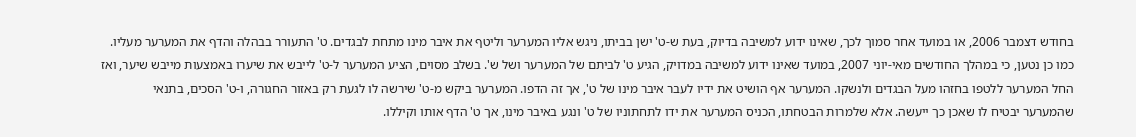בחודש דצמבר 2006, או במועד אחר סמוך לכך, שאינו ידוע למשיבה בדיוק, בעת ש-ט' ישן בביתו, ניגש אליו המערער וליטף את איבר מינו מתחת לבגדים. ט' התעורר בבהלה והדף את המערער מעליו. כמו כן נטען, כי במהלך החודשים מאי-יוני 2007, במועד שאינו ידוע למשיבה במדויק, הגיע ט' לביתם של המערער ושל ש'. בשלב מסוים, הציע המערער ל-ט' לייבש את שיערו באמצעות מייבש שיער, ואז החל המערער ללטפו בחזהו מעל הבגדים ולנשקו. המערער אף הושיט את ידיו לעבר איבר מינו של ט', אך זה הדפו. המערער ביקש מ-ט' שירשה לו לגעת רק באזור החגורה, ו-ט' הסכים, בתנאי שהמערער יבטיח לו שאכן כך ייעשה. אלא שלמרות הבטחתו, הכניס המערער את ידו לתחתוניו של ט' ונגע באיבר מינו, אך ט' הדף אותו וקיללו.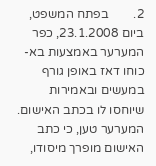2.        בפתח המשפט, ביום 23.1.2008, כפר המערער באמצעות בא-כוחו דאז באופן גורף במעשים ובאמירות שיוחסו לו בכתב האישום. המערער טען, כי כתב האישום מופרך מיסודו,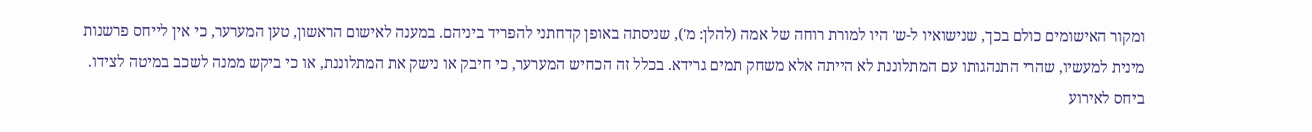ומקור האישומים כולם בכך, שנישואיו ל-ש' היו למורת רוחה של אמה (להלן: מ'), שניסתה באופן קדחתני להפריד ביניהם. במענה לאישום הראשון, טען המערער, כי אין לייחס פרשנות מינית למעשיו, שהרי התנהגותו עם המתלוננת לא הייתה אלא משחק תמים גרידא. בכלל זה הכחיש המערער, כי חיבק או נישק את המתלוננת, או כי ביקש ממנה לשכב במיטה לצידו. ביחס לאירוע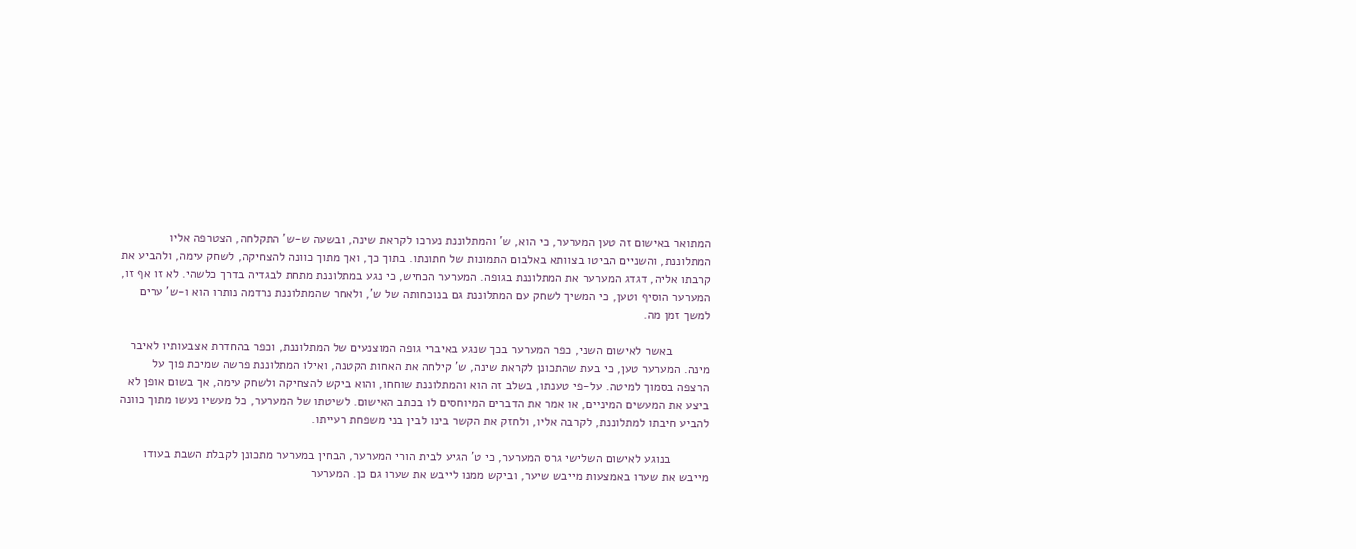המתואר באישום זה טען המערער, כי הוא, ש' והמתלוננת נערכו לקראת שינה, ובשעה ש-ש' התקלחה, הצטרפה אליו המתלוננת, והשניים הביטו בצוותא באלבום התמונות של חתונתו. בתוך כך, ואך מתוך כוונה להצחיקה, לשחק עימה, ולהביע את קרבתו אליה, דגדג המערער את המתלוננת בגופה. המערער הכחיש, כי נגע במתלוננת מתחת לבגדיה בדרך כלשהי. לא זו אף זו, המערער הוסיף וטען, כי המשיך לשחק עם המתלוננת גם בנוכחותה של ש', ולאחר שהמתלוננת נרדמה נותרו הוא ו-ש' ערים למשך זמן מה.

           באשר לאישום השני, כפר המערער בכך שנגע באיברי גופה המוצנעים של המתלוננת, וכפר בהחדרת אצבעותיו לאיבר מינה. המערער טען, כי בעת שהתכונן לקראת שינה, ש' קילחה את האחות הקטנה, ואילו המתלוננת פרשה שמיכת פוך על הרצפה בסמוך למיטה. על-פי טענתו, בשלב זה הוא והמתלוננת שוחחו, והוא ביקש להצחיקה ולשחק עימה, אך בשום אופן לא ביצע את המעשים המיניים, או אמר את הדברים המיוחסים לו בכתב האישום. לשיטתו של המערער, כל מעשיו נעשו מתוך כוונה להביע חיבתו למתלוננת, לקרבה אליו, ולחזק את הקשר בינו לבין בני משפחת רעייתו.

           בנוגע לאישום השלישי גרס המערער, כי ט' הגיע לבית הורי המערער, הבחין במערער מתכונן לקבלת השבת בעודו מייבש את שערו באמצעות מייבש שיער, וביקש ממנו לייבש את שערו גם כן. המערער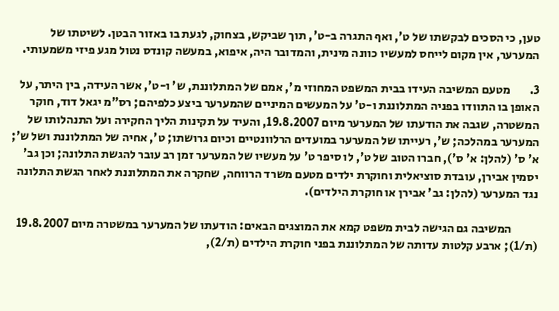טען, כי הסכים לבקשתו של ט', ואף התגרה ב-ט', תוך שביקש, בצחוק, לגעת בו באזור הבטן. לשיטתו של המערער, אין מקום לייחס למעשיו כוונה מינית, והמדובר היה, איפוא, במעשה קונדס נטול מגע פיזי משמעותי.

3.        מטעם המשיבה העידו בבית המשפט המחוזי מ', אמם של המתלוננת, ש' ו-ט', אשר העידה, בין היתר, על האופן בו התוודו בפניה המתלוננת ו-ט' על המעשים המיניים שהמערער ביצע כלפיהם; רס"מ יגאל דוד, חוקר המשטרה, שגבה את הודעתו של המערער מיום 19.8.2007, והעיד על תקינות הליך החקירה ועל התנהלותו של המערער במהלכה; ש', רעייתו של המערער במועדים הרלוונטיים וכיום גרושתו; ט', אחיה של המתלוננת ושל ש'; א' ס' (להלן: א' ס'), חברו הטוב של ט', לו סיפר ט' על מעשיו של המערער זמן רב עובר להגשת התלונה; וכן גב' יסמין אבירן, עובדת סוציאלית וחוקרת ילדים מטעם משרד הרווחה, שחקרה את המתלוננת לאחר הגשת התלונה נגד המערער (להלן: גב' אבירן או חוקרת הילדים).

           המשיבה גם הגישה לבית משפט קמא את המוצגים הבאים: הודעתו של המערער במשטרה מיום 19.8.2007 (ת/1); ארבע קלטות עדותה של המתלוננת בפני חוקרת הילדים (ת/2),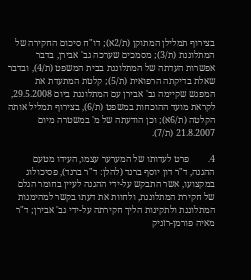בצירוף תמלילן המתוקן (ת/2א); דו"ח סיכום החקירה של המתלוננת (ת/3); מסמכים שערכה גב' אבירן, בדבר אפשרות העדתה של המתלוננת בבית המשפט (ת/4), ובדבר שאלת בדיקתה הרפואית (ת/5); קלטת המתעדת את המפגש שקיימה גב' אבירן עם המתלוננת ביום 29.5.2008, לקראת מועד ההוכחות במשפט (ת/6), בצירוף תמליל אותה הקלטה (ת/6א); וכן הודעתה של מ' במשטרה מיום 21.8.2007 (ת/7).

4.        פרט לעדותו של המערער עצמו, העידו מטעם ההגנה, ד"ר דון יוסף ברנד (להלן: ד"ר ברנד), פסיכולוג במקצועו, אשר התבקש על-ידי ההגנה לעיין בחומר הגלם של חקירת המתלוננת, ולחוות את דעתו בקשר למהימנות המתלוננת ולתקינות הליך חקירתה על-ידי גב' אבירן; ד"ר מאיה פורמן-רזניק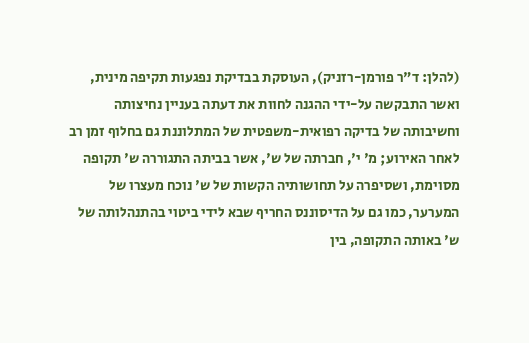(להלן: ד"ר פורמן-רזניק), העוסקת בבדיקת נפגעות תקיפה מינית, ואשר התבקשה על-ידי ההגנה לחוות את דעתה בעניין נחיצותה וחשיבותה של בדיקה רפואית-משפטית של המתלוננת גם בחלוף זמן רב לאחר האירוע; מ' י', חברתה של ש', אשר בביתה התגוררה ש' תקופה מסוימת, ושסיפרה על תחושותיה הקשות של ש' נוכח מעצרו של המערער, כמו גם על הדיסוננס החריף שבא לידי ביטוי בהתנהלותה של ש' באותה התקופה, בין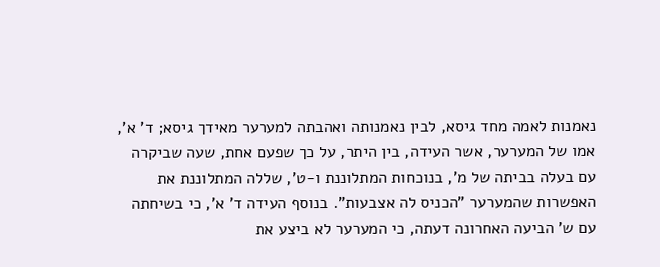נאמנות לאמה מחד גיסא, לבין נאמנותה ואהבתה למערער מאידך גיסא; ד' א', אמו של המערער, אשר העידה, בין היתר, על כך שפעם אחת, שעה שביקרה עם בעלה בביתה של מ', בנוכחות המתלוננת ו-ט', שללה המתלוננת את האפשרות שהמערער "הכניס לה אצבעות". בנוסף העידה ד' א', כי בשיחתה עם ש' הביעה האחרונה דעתה, כי המערער לא ביצע את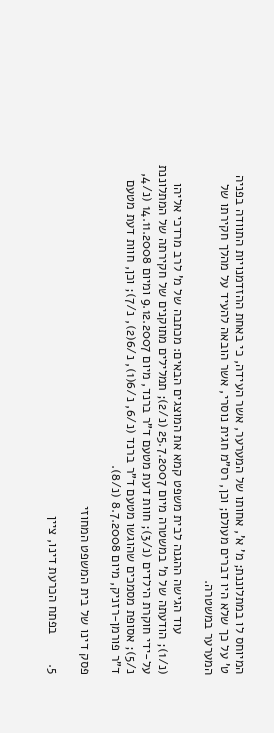המיוחס לו במתלוננת; מ' א', אחותו של המערער, אשר העידה, כי באחת ההזדמנויות התוודה בפניה ט' על כך שלא היו דברים מעולם; וכן, רס"מ חגית נוסרי, אשר הובאה להעיד על מהלך חקירתו של המערער במשטרה.

           עוד הגישה ההגנה לבית משפט קמא את המוצגים הבאים: מכתבה של מ' לרב מרדכי אליהו (נ/1); הודעתה של מ' במשטרה מיום 25.7.2007 (נ/2); תמלילים מתוקנים של חקירתה של המתלוננת על-ידי חוקרת הילדים (נ/3); חוות דעת מטעם ד"ר ברנד, מיום 9.12.2007 ומיום 14.11.2008 (נ/4, נ/5); אסופת מסמכים שהוגשו מטעם ד"ר ברנד (נ/6, נ/6(1), נ/6(2), נ/7); וכן, חוות דעת מטעם ד"ר פורמן-רזניק, מיום 8.7.2008 (נ/8).

פסק דינו של בית המשפט המחוזי

5.        בפתח הכרעת דינו, ציין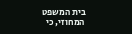בית המשפט המחוזי, כי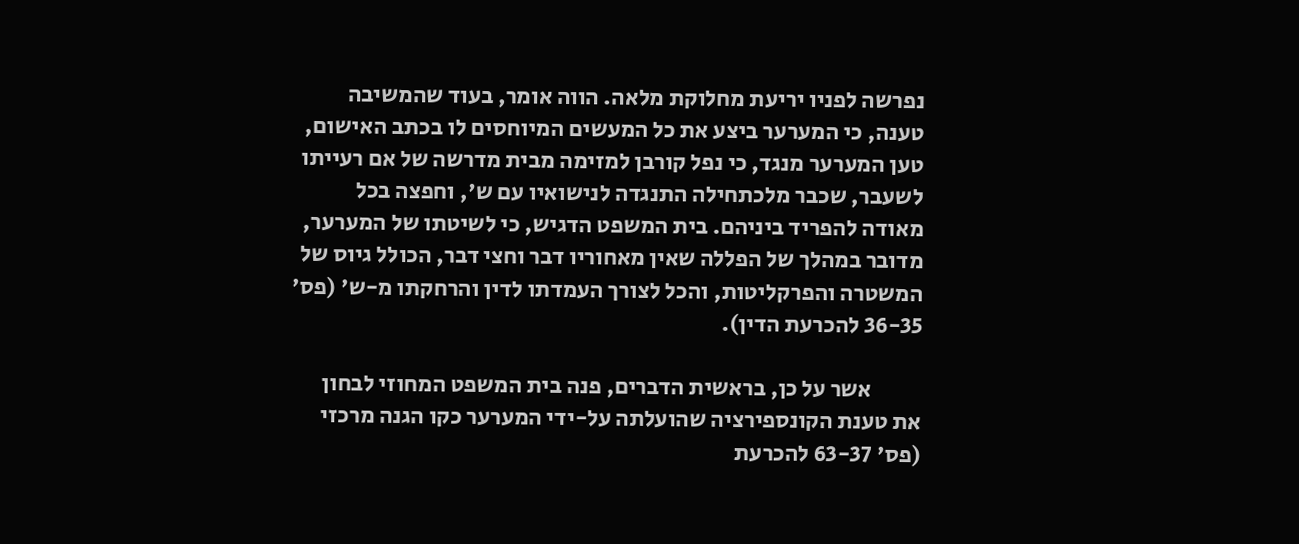נפרשה לפניו יריעת מחלוקת מלאה. הווה אומר, בעוד שהמשיבה טענה, כי המערער ביצע את כל המעשים המיוחסים לו בכתב האישום, טען המערער מנגד, כי נפל קורבן למזימה מבית מדרשה של אם רעייתו לשעבר, שכבר מלכתחילה התנגדה לנישואיו עם ש', וחפצה בכל מאודה להפריד ביניהם. בית המשפט הדגיש, כי לשיטתו של המערער, מדובר במהלך של הפללה שאין מאחוריו דבר וחצי דבר, הכולל גיוס של המשטרה והפרקליטות, והכל לצורך העמדתו לדין והרחקתו מ-ש' (פס' 36-35 להכרעת הדין).

           אשר על כן, בראשית הדברים, פנה בית המשפט המחוזי לבחון את טענת הקונספירציה שהועלתה על-ידי המערער כקו הגנה מרכזי (פס' 63-37 להכרעת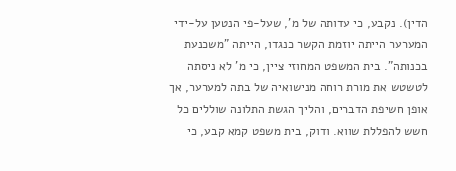הדין). נקבע, כי עדותה של מ', שעל-פי הנטען על-ידי המערער הייתה יוזמת הקשר כנגדו, הייתה "משכנעת בכנותה". בית המשפט המחוזי ציין, כי מ' לא ניסתה לטשטש את מורת רוחה מנישואיה של בתה למערער, אך אופן חשיפת הדברים, והליך הגשת התלונה שוללים כל חשש להפללת שווא. ודוק, בית משפט קמא קבע, כי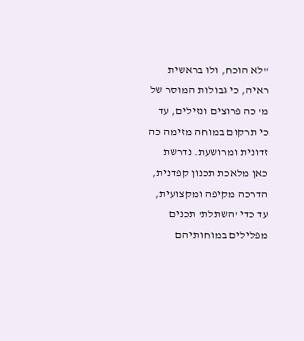"לא הוכח, ולו בראשית ראיה, כי גבולות המוסר של מ' כה פרוצים ונזילים, עד כי תרקום במוחה מזימה כה זדונית ומרושעת. נדרשת כאן מלאכת תכנון קפדנית, הדרכה מקיפה ומקצועית, עד כדי 'השתלת' תכנים מפלילים במוחותיהם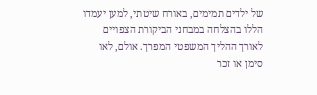של ילדים תמימים, באורח שיטתי, למען יעמדו הללו בהצלחה במבחני הביקורת הצפויים לאורך ההליך המשפטי המפרך. אולם, לאו סימן או זכר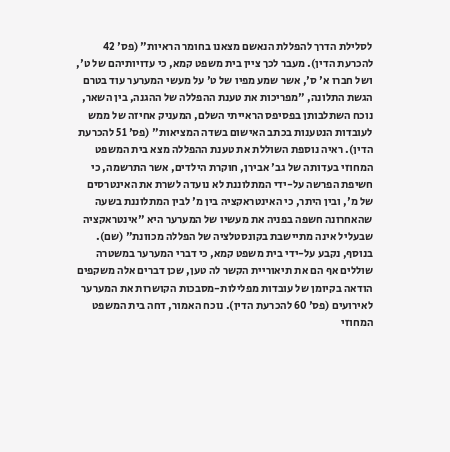לסלילת הדרך להפללת הנאשם מצאנו בחומר הראיות" (פס' 42 להכרעת הדין). מעבר לכך ציין בית משפט קמא, כי עדויותיהם של ט', ושל חברו א' ס', אשר שמע מפיו של ט' על מעשי המערער עוד בטרם הגשת התלונה, "מפריכות את טענת ההפללה של ההגנה, בין השאר, נוכח השתלבותן בפסיפס הראייתי השלם, המעניק אחיזה של ממש לעובדות הנטענות בכתב האישום בשדה המציאות" (פס' 51 להכרעת הדין). ראיה נוספת השוללת את טענת ההפללה מצא בית המשפט המחוזי בעדותה של גב' אבירן, חוקרת הילדים, אשר התרשמה, כי חשיפת הפרשה על-ידי המתלוננת לא נועדה לשרת את האינטרסים של מ', ובין היתר, כי האינטראקציה בין מ' לבין המתלוננת בשעה שהאחרונה חשפה בפניה את מעשיו של המערער היא "אינטראקציה שבעליל אינה מתיישבת בקונסטלציה של הפללה מכוונת" (שם). בנוסף, נקבע על-ידי בית משפט קמא, כי דברי המערער במשטרה שוללים אף הם את תיאוריית הקשר לה טען, שכן דברים אלה משקפים הודאה בקיומן של עובדות מפלילות-מסבכות הקושרות את המערער לאירועים (פס' 60 להכרעת הדין). נוכח האמור, דחה בית המשפט המחוזי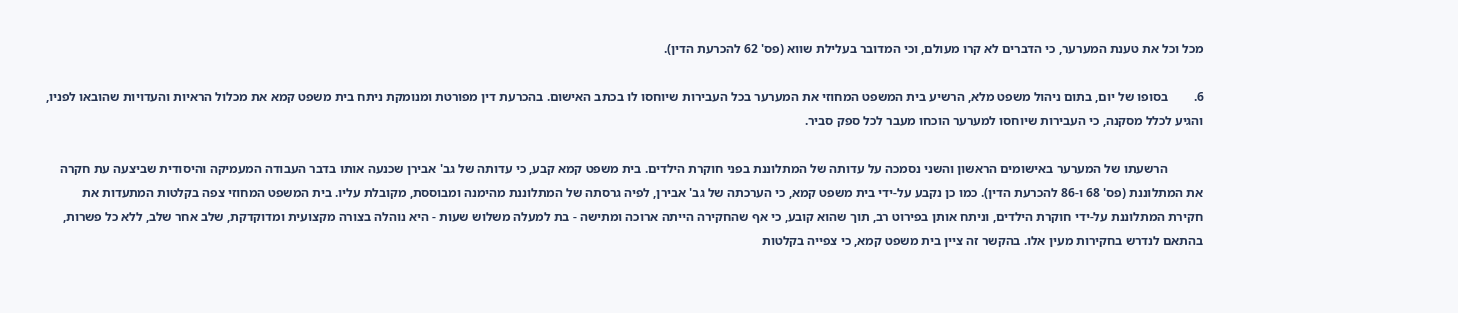מכל וכל את טענת המערער, כי הדברים לא קרו מעולם, וכי המדובר בעלילת שווא (פס' 62 להכרעת הדין).

6.        בסופו של יום, בתום ניהול משפט מלא, הרשיע בית המשפט המחוזי את המערער בכל העבירות שיוחסו לו בכתב האישום. בהכרעת דין מפורטת ומנומקת ניתח בית משפט קמא את מכלול הראיות והעדויות שהובאו לפניו, והגיע לכלל מסקנה, כי העבירות שיוחסו למערער הוכחו מעבר לכל ספק סביר.

           הרשעתו של המערער באישומים הראשון והשני נסמכה על עדותה של המתלוננת בפני חוקרת הילדים. בית משפט קמא קבע, כי עדותה של גב' אבירן שכנעה אותו בדבר העבודה המעמיקה והיסודית שביצעה עת חקרה את המתלוננת (פס' 68 ו-86 להכרעת הדין). כמו כן נקבע על-ידי בית משפט קמא, כי הערכתה של גב' אבירן, לפיה גרסתה של המתלוננת מהימנה ומבוססת, מקובלת עליו. בית המשפט המחוזי צפה בקלטות המתעדות את חקירת המתלוננת על-ידי חוקרת הילדים, וניתח אותן בפירוט רב, תוך שהוא קובע, כי אף שהחקירה הייתה ארוכה ומתישה - בת למעלה משלוש שעות - היא נוהלה בצורה מקצועית ומדוקדקת, שלב אחר שלב, ללא כל פשרות, בהתאם לנדרש בחקירות מעין אלו. בהקשר זה ציין בית משפט קמא, כי צפייה בקלטות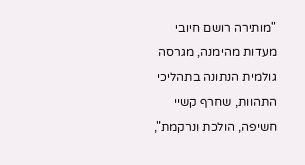"מותירה רושם חיובי מעדות מהימנה, מגרסה גולמית הנתונה בתהליכי התהוות, שחרף קשיי חשיפה, הולכת ונרקמת",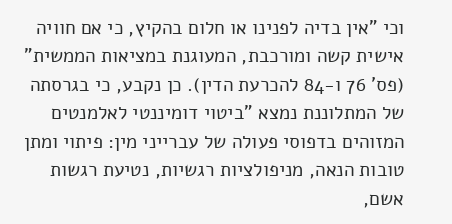וכי "אין בדיה לפנינו או חלום בהקיץ, כי אם חוויה אישית קשה ומורכבת, המעוגנת במציאות הממשית" (פס' 76 ו-84 להכרעת הדין). כן נקבע, כי בגרסתה של המתלוננת נמצא "ביטוי דומיננטי לאלמנטים המזוהים בדפוסי פעולה של עברייני מין: פיתוי ומתן טובות הנאה, מניפולציות רגשיות, נטיעת רגשות אשם,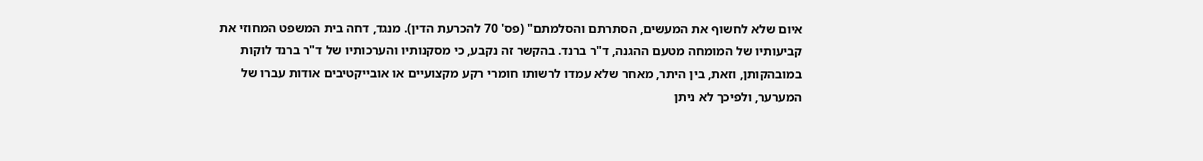איום שלא לחשוף את המעשים, הסתרתם והסלמתם" (פס' 70 להכרעת הדין). מנגד, דחה בית המשפט המחוזי את קביעותיו של המומחה מטעם ההגנה, ד"ר ברנד. בהקשר זה נקבע, כי מסקנותיו והערכותיו של ד"ר ברנד לוקות במובהקותן, וזאת, בין היתר, מאחר שלא עמדו לרשותו חומרי רקע מקצועיים או אובייקטיבים אודות עברו של המערער, ולפיכך לא ניתן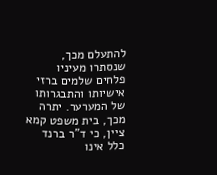להתעלם מכך, שנסתרו מעיניו פלחים שלמים ברזי אישיותו והתבגרותו של המערער. יתרה מכך, בית משפט קמא ציין, כי ד"ר ברנד כלל אינו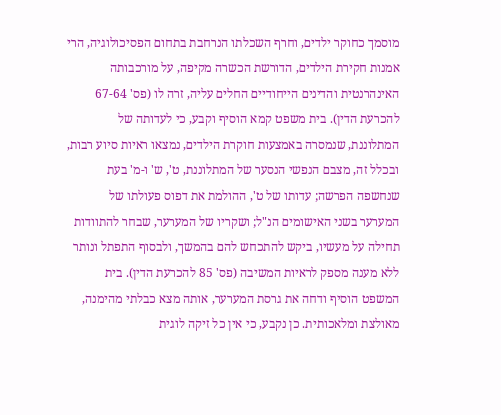מוסמך כחוקר ילדים, וחרף השכלתו הנרחבת בתחום הפסיכולוגיה, הרי אמנות חקירת הילדים, הדורשת הכשרה מקיפה, על מורכבותה האינהרנטית והדינים הייחודיים החלים עליה, זרה לו (פס' 67-64 להכרעת הדין). בית משפט קמא הוסיף וקבע, כי לעדותה של המתלוננת, שנמסרה באמצעות חוקרת הילדים, נמצאו ראיות סיוע רבות, ובכלל זה, מצבם הנפשי הנסער של המתלוננת, ט', ש' ו-מ' בעת שנחשפה הפרשה; עדותו של ט', ההולמת את דפוס פעולתו של המערער בשני האישומים הנ"ל; ושקריו של המערער, שבחר להתוודות תחילה על מעשיו, ביקש להתכחש להם בהמשך, ולבסוף התפתל ונותר ללא מענה מספק לראיות המשיבה (פס' 85 להכרעת הדין). בית המשפט הוסיף ודחה את גרסת המערער, אותה מצא כבלתי מהימנה, מאולצת ומלאכותית. כן נקבע, כי אין כל זיקה לוגית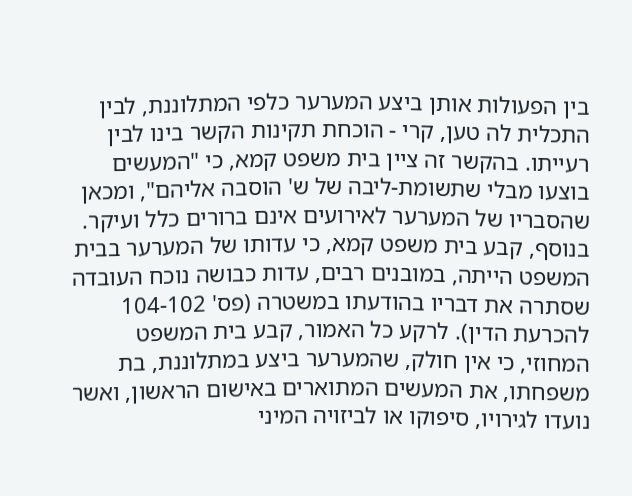בין הפעולות אותן ביצע המערער כלפי המתלוננת, לבין התכלית לה טען, קרי - הוכחת תקינות הקשר בינו לבין רעייתו. בהקשר זה ציין בית משפט קמא, כי "המעשים בוצעו מבלי שתשומת-ליבה של ש' הוסבה אליהם", ומכאן שהסבריו של המערער לאירועים אינם ברורים כלל ועיקר. בנוסף, קבע בית משפט קמא, כי עדותו של המערער בבית המשפט הייתה, במובנים רבים, עדות כבושה נוכח העובדה שסתרה את דבריו בהודעתו במשטרה (פס' 104-102 להכרעת הדין). לרקע כל האמור, קבע בית המשפט המחוזי, כי אין חולק, שהמערער ביצע במתלוננת, בת משפחתו, את המעשים המתוארים באישום הראשון, ואשר נועדו לגירויו, סיפוקו או לביזויה המיני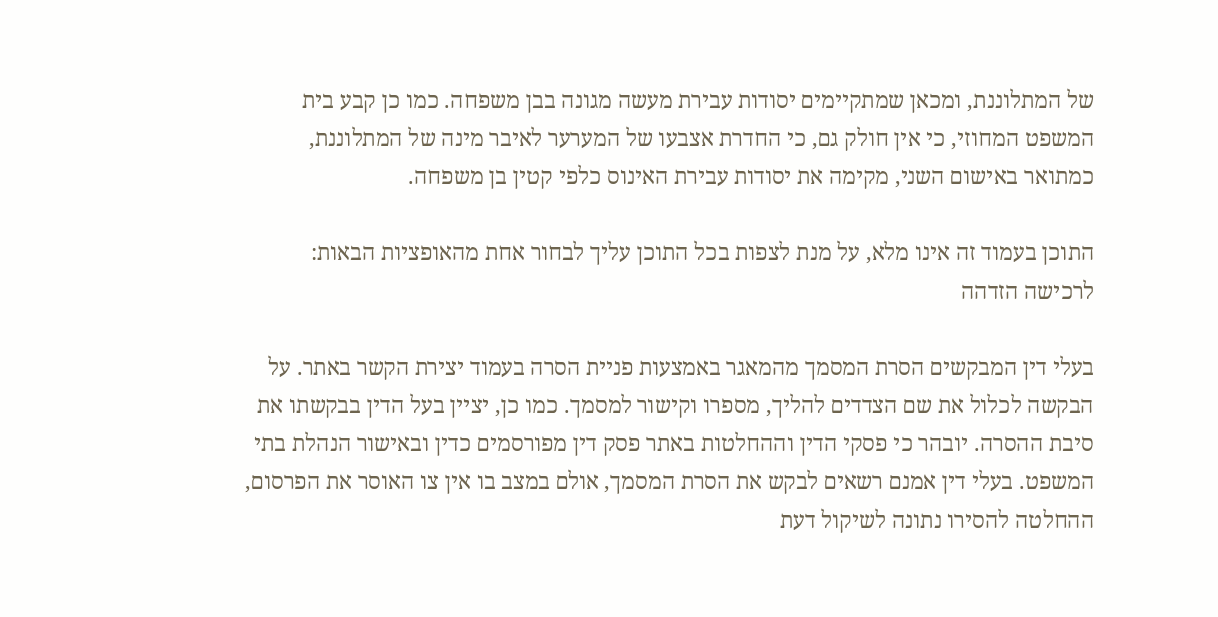של המתלוננת, ומכאן שמתקיימים יסודות עבירת מעשה מגונה בבן משפחה. כמו כן קבע בית המשפט המחוזי, כי אין חולק גם, כי החדרת אצבעו של המערער לאיבר מינה של המתלוננת, כמתואר באישום השני, מקימה את יסודות עבירת האינוס כלפי קטין בן משפחה.

התוכן בעמוד זה אינו מלא, על מנת לצפות בכל התוכן עליך לבחור אחת מהאופציות הבאות:
לרכישה הזדהה

בעלי דין המבקשים הסרת המסמך מהמאגר באמצעות פניית הסרה בעמוד יצירת הקשר באתר. על הבקשה לכלול את שם הצדדים להליך, מספרו וקישור למסמך. כמו כן, יציין בעל הדין בבקשתו את סיבת ההסרה. יובהר כי פסקי הדין וההחלטות באתר פסק דין מפורסמים כדין ובאישור הנהלת בתי המשפט. בעלי דין אמנם רשאים לבקש את הסרת המסמך, אולם במצב בו אין צו האוסר את הפרסום, ההחלטה להסירו נתונה לשיקול דעת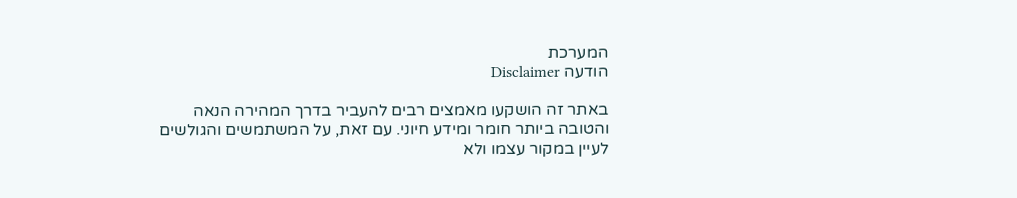המערכת
הודעה Disclaimer

באתר זה הושקעו מאמצים רבים להעביר בדרך המהירה הנאה והטובה ביותר חומר ומידע חיוני. עם זאת, על המשתמשים והגולשים לעיין במקור עצמו ולא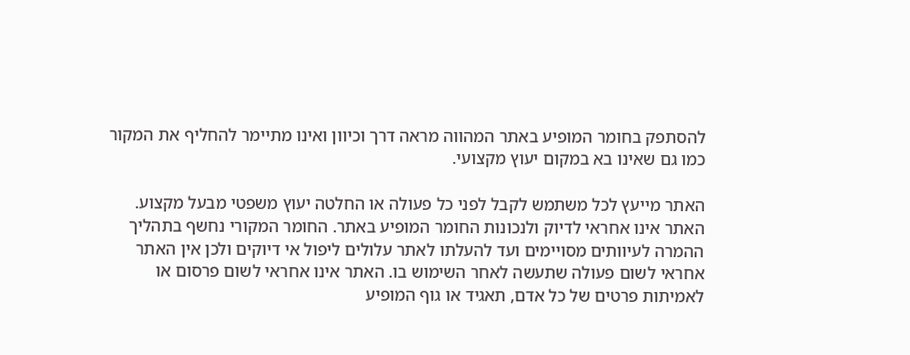להסתפק בחומר המופיע באתר המהווה מראה דרך וכיוון ואינו מתיימר להחליף את המקור כמו גם שאינו בא במקום יעוץ מקצועי.

האתר מייעץ לכל משתמש לקבל לפני כל פעולה או החלטה יעוץ משפטי מבעל מקצוע. האתר אינו אחראי לדיוק ולנכונות החומר המופיע באתר. החומר המקורי נחשף בתהליך ההמרה לעיוותים מסויימים ועד להעלתו לאתר עלולים ליפול אי דיוקים ולכן אין האתר אחראי לשום פעולה שתעשה לאחר השימוש בו. האתר אינו אחראי לשום פרסום או לאמיתות פרטים של כל אדם, תאגיד או גוף המופיע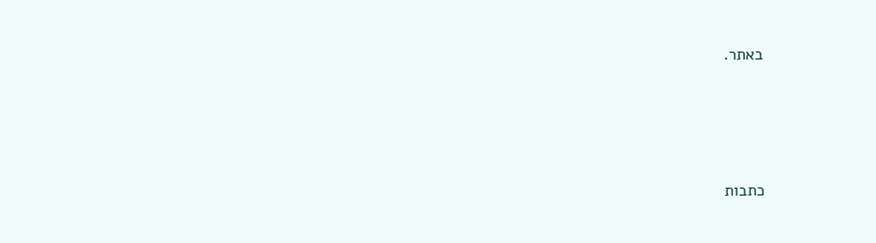באתר.




כתבות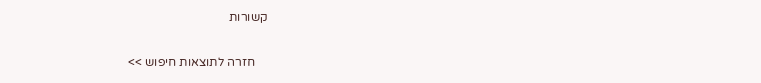קשורות

    חזרה לתוצאות חיפוש >>